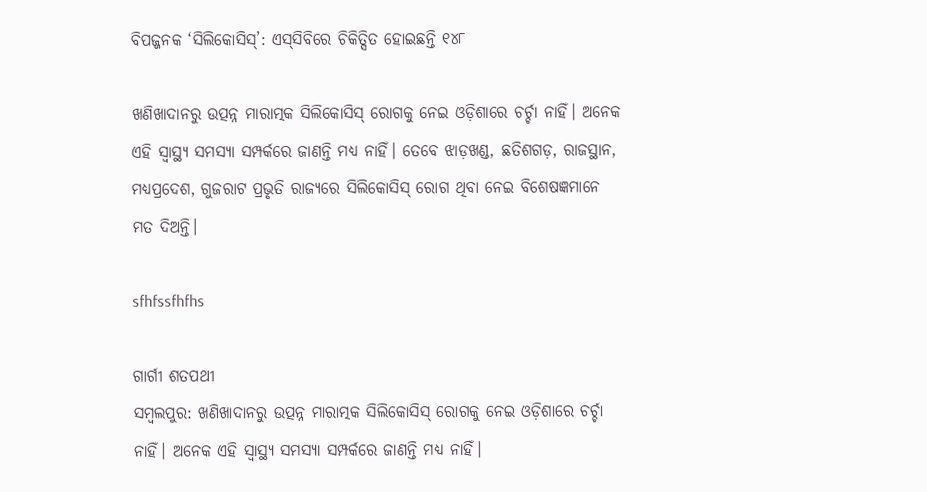ବିପଜ୍ଜନକ ‘ସିଲିକୋସିସ୍‌’: ଏସ୍‌ସିବିରେ ଚିକିତ୍ସିତ ହୋଇଛନ୍ତି ୧୪୮

ଖଣିଖାଦାନରୁ ଉତ୍ପନ୍ନ ମାରାତ୍ମକ ସିଲିକୋସିସ୍‌ ରୋଗକୁ ନେଇ ଓଡ଼ିଶାରେ ଚର୍ଚ୍ଚା ନାହିଁ। ଅନେକ ଏହି ସ୍ବାସ୍ଥ୍ୟ ସମସ୍ୟା ସମ୍ପର୍କରେ ଜାଣନ୍ତି ମଧ୍ୟ ନାହିଁ। ତେବେ ଝାଡ଼ଖଣ୍ଡ, ଛତିଶଗଡ଼, ରାଜସ୍ଥାନ, ମଧ୍ୟପ୍ରଦେଶ, ଗୁଜରାଟ ପ୍ରଭୃତି ରାଜ୍ୟରେ ସିଲିକୋସିସ୍‌ ରୋଗ ଥିବା ନେଇ ବିଶେଷଜ୍ଞମାନେ ମତ ଦିଅନ୍ତି।

sfhfssfhfhs

ଗାର୍ଗୀ ଶତପଥୀ
ସମ୍ବଲପୁର: ଖଣିଖାଦାନରୁ ଉତ୍ପନ୍ନ ମାରାତ୍ମକ ସିଲିକୋସିସ୍‌ ରୋଗକୁ ନେଇ ଓଡ଼ିଶାରେ ଚର୍ଚ୍ଚା ନାହିଁ। ଅନେକ ଏହି ସ୍ବାସ୍ଥ୍ୟ ସମସ୍ୟା ସମ୍ପର୍କରେ ଜାଣନ୍ତି ମଧ୍ୟ ନାହିଁ।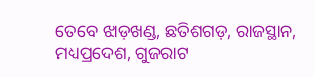ତେବେ ଝାଡ଼ଖଣ୍ଡ, ଛତିଶଗଡ଼, ରାଜସ୍ଥାନ, ମଧ୍ୟପ୍ରଦେଶ, ଗୁଜରାଟ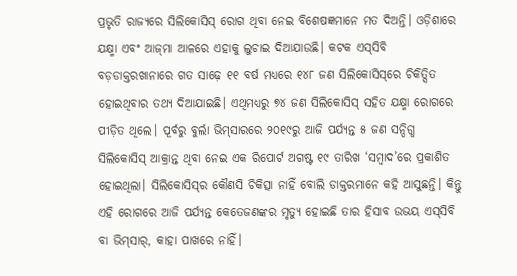ପ୍ରଭୃତି ରାଜ୍ୟରେ ସିଲିକୋସିସ୍‌ ରୋଗ ଥିବା ନେଇ ବିଶେଷଜ୍ଞମାନେ ମତ ଦିଅନ୍ତି। ଓଡ଼ିଶାରେ ଯକ୍ଷ୍ମା ଏବଂ ଆଜ୍‌ମା ଆଳରେ ଏହାକୁ ଲୁଚାଇ ଦିଆଯାଉଛି। କଟକ ଏସ୍‌ସିବି ବଡ଼ଡାକ୍ତରଖାନାରେ ଗତ ସାଢ଼େ ୧୧ ବର୍ଷ ମଧ୍ୟରେ ୧୪୮ ଜଣ ସିଲିକୋସିସ୍‌ରେ ଚିକିତ୍ସିତ ହୋଇଥିବାର ତଥ୍ୟ ଦିଆଯାଇଛି। ଏଥିମଧ୍ୟରୁ ୭୪ ଜଣ ସିଲିକୋସିସ୍‌ ସହିତ ଯକ୍ଷ୍ମା ରୋଗରେ ପୀଡ଼ିତ ଥିଲେ। ପୂର୍ବରୁ ବୁର୍ଲା ଭିମ୍‌ସାରରେ ୨୦୧୯ରୁ ଆଜି ପର୍ଯ୍ୟନ୍ତ ୫ ଜଣ ସନ୍ଦିଗ୍ଧ ସିଲିକୋସିସ୍‌ ଆକ୍ରାନ୍ତ ଥିବା ନେଇ ଏକ ରିପୋର୍ଟ ଅଗଷ୍ଟ ୧୯ ତାରିଖ ‘ସମ୍ବାଦ’ରେ ପ୍ରକାଶିତ ହୋଇଥିଲା। ସିଲିକୋସିସ୍‌ର କୌଣସି ଚିକିତ୍ସା ନାହିଁ ବୋଲି ଡାକ୍ତରମାନେ କହି ଆସୁଛନ୍ତି। କିନ୍ତୁ ଏହି ରୋଗରେ ଆଜି ପର୍ଯ୍ୟନ୍ତ କେତେଜଣଙ୍କର ମୃତ୍ୟୁ ହୋଇଛି ତାର ହିସାବ ଉଭୟ ଏସ୍‌ସିବି ବା ଭିମ୍‌ସାର୍‌, କାହା ପାଖରେ ନାହିଁ।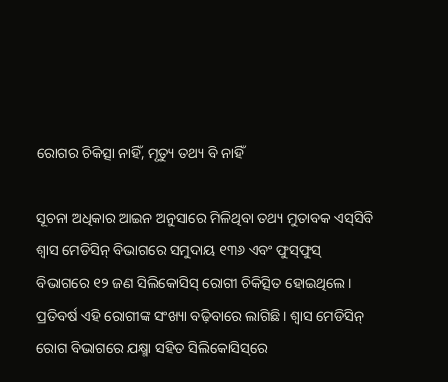ରୋଗର ଚିକିତ୍ସା ନାହିଁ, ମୃତ୍ୟୁ ତଥ୍ୟ ବି ନାହିଁ

ସୂଚନା ଅଧିକାର ଆଇନ ଅନୁସାରେ ମିଳିଥିବା ତଥ୍ୟ ମୁତାବକ ଏସ୍‌ସିବି ଶ୍ବାସ ମେଡିସିନ୍‌ ବିଭାଗରେ ସମୁଦାୟ ୧୩୬ ଏବଂ ଫୁସ୍‌ଫୁସ୍‌ ବିଭାଗରେ ୧୨ ଜଣ ସିଲିକୋସିସ୍‌ ରୋଗୀ ଚିକିତ୍ସିତ ହୋଇଥିଲେ। ପ୍ରତିବର୍ଷ ଏହି ରୋଗୀଙ୍କ ସଂଖ୍ୟା ବଢ଼ିବାରେ ଲାଗିଛି। ଶ୍ବାସ ମେଡିସିନ୍‌ ରୋଗ ବିଭାଗରେ ଯକ୍ଷ୍ମା ସହିତ ସିଲିକୋସିସ୍‌ରେ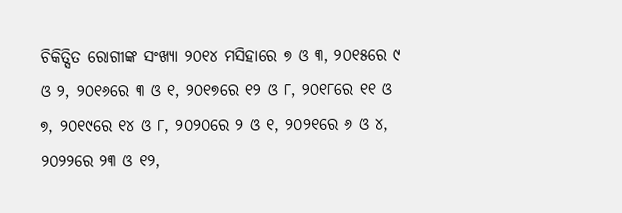ଚିକିତ୍ସିତ ରୋଗୀଙ୍କ ସଂଖ୍ୟା ୨୦୧୪ ମସିହାରେ ୭ ଓ ୩, ୨୦୧୫ରେ ୯ ଓ ୨, ୨୦୧୬ରେ ୩ ଓ ୧, ୨୦୧୭ରେ ୧୨ ଓ ୮, ୨୦୧୮ରେ ୧୧ ଓ ୭, ୨୦୧୯ରେ ୧୪ ଓ ୮, ୨୦୨୦ରେ ୨ ଓ ୧, ୨୦୨୧ରେ ୬ ଓ ୪, ୨୦୨୨ରେ ୨୩ ଓ ୧୨,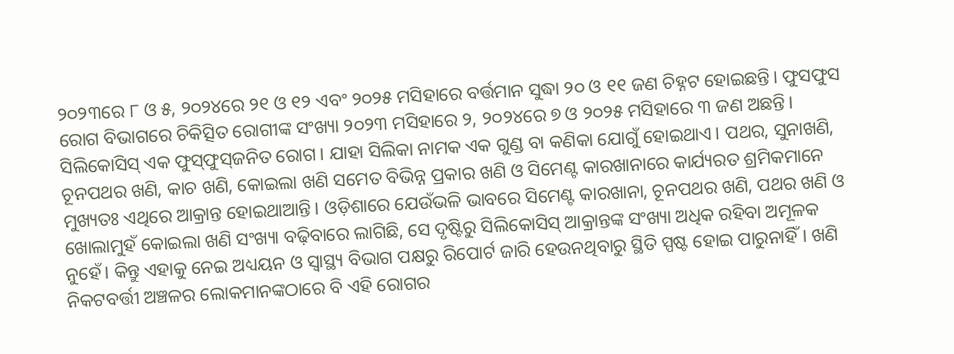୨୦୨୩ରେ ୮ ଓ ୫, ୨୦୨୪ରେ ୨୧ ଓ ୧୨ ଏବଂ ୨୦୨୫ ମସିହାରେ ବର୍ତ୍ତମାନ ସୁଦ୍ଧା ୨୦ ଓ ୧୧ ଜଣ ଚିହ୍ନଟ ହୋଇଛନ୍ତି। ଫୁସଫୁସ ରୋଗ ବିଭାଗରେ ଚିକିତ୍ସିତ ରୋଗୀଙ୍କ ସଂଖ୍ୟା ୨୦୨୩ ମସିହାରେ ୨, ୨୦୨୪ରେ ୭ ଓ ୨୦୨୫ ମସିହାରେ ୩ ଜଣ ଅଛନ୍ତି। ସିଲିକୋସିସ୍ ଏକ ଫୁସ୍‌ଫୁସ୍‌ଜନିତ ରୋଗ। ଯାହା ସିଲିକା ନାମକ ଏକ ଗୁଣ୍ଡ ବା କଣିକା ଯୋଗୁଁ ହୋଇଥାଏ। ପଥର, ସୁନାଖଣି, ଚୂନପଥର ଖଣି, କାଚ ଖଣି, କୋଇଲା ଖଣି ସମେତ ବିଭିନ୍ନ ପ୍ରକାର ଖଣି ଓ ସିମେଣ୍ଟ କାରଖାନାରେ କାର୍ଯ୍ୟରତ ଶ୍ରମିକମାନେ ମୁଖ୍ୟତଃ ଏଥିରେ ଆକ୍ରାନ୍ତ ହୋଇଥାଆନ୍ତି। ଓଡ଼ିଶାରେ ଯେଉଁଭଳି ଭାବରେ ସିମେଣ୍ଟ କାରଖାନା, ଚୂନପଥର ଖଣି, ପଥର ଖଣି ଓ ଖୋଲାମୁହଁ କୋଇଲା ଖଣି ସଂଖ୍ୟା ବଢ଼ିବାରେ ଲାଗିଛି, ସେ ଦୃଷ୍ଟିରୁ ସିଲିକୋସିସ୍‌ ଆକ୍ରାନ୍ତଙ୍କ ସଂଖ୍ୟା ଅଧିକ ରହିବା ଅମୂଳକ ନୁହେଁ। କିନ୍ତୁ ଏହାକୁ ନେଇ ଅଧ୍ୟୟନ ଓ ସ୍ବାସ୍ଥ୍ୟ ବିଭାଗ ପକ୍ଷରୁ ରିପୋର୍ଟ ଜାରି ହେଉନଥିବାରୁ ସ୍ଥିତି ସ୍ପଷ୍ଟ ହୋଇ ପାରୁନାହିଁ। ଖଣି ନିକଟବର୍ତ୍ତୀ ଅଞ୍ଚଳର ଲୋକମାନଙ୍କଠାରେ ବି ଏହି ରୋଗର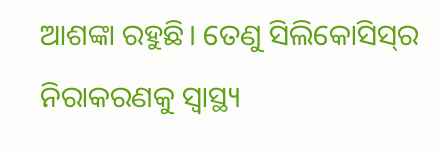ଆଶଙ୍କା ରହୁଛି। ତେଣୁ ସିଲିକୋସିସ୍‌ର ନିରାକରଣକୁ ସ୍ବାସ୍ଥ୍ୟ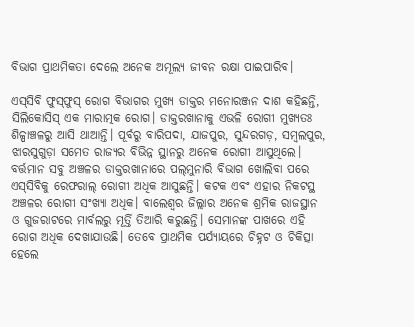ବିଭାଗ ପ୍ରାଥମିକତା ଦେଲେ ଅନେକ ଅମୂଲ୍ୟ ଜୀବନ ରକ୍ଷା ପାଇପାରିବ।

ଏସ୍‌ସିବି ଫୁସ୍‌ଫୁସ୍‌ ରୋଗ ବିଭାଗର ମୁଖ୍ୟ ଡାକ୍ତର ମନୋରଞ୍ଜନ ଦାଶ କହିଛନ୍ତି, ସିଲିକୋସିସ୍‌ ଏକ ମାରାତ୍ମକ ରୋଗ। ଡାକ୍ତରଖାନାକୁ ଏଭଳି ରୋଗୀ ମୁଖ୍ୟତଃ ଶିଳ୍ପାଞ୍ଚଳରୁ ଆସି ଥାଆନ୍ତି। ପୂର୍ବରୁ ବାରିପଦା, ଯାଜପୁର, ସୁନ୍ଦରଗଡ଼, ସମ୍ବଲପୁର, ଝାରସୁଗୁଡ଼ା ସମେତ ରାଜ୍ୟର ବିଭିନ୍ନ ସ୍ଥାନରୁ ଅନେକ ରୋଗୀ ଆସୁଥିଲେ। ବର୍ତ୍ତମାନ ସବୁ ଅଞ୍ଚଳର ଡାକ୍ତରଖାନାରେ ପଲ୍‌ମୁନାରି ବିଭାଗ ଖୋଲିବା ପରେ ଏସ୍‌ସିବିକୁ ରେଫରାଲ୍‌ ରୋଗୀ ଅଧିକ ଆସୁଛନ୍ତି। କଟକ ଏବଂ ଏହାର ନିକଟସ୍ଥ ଅଞ୍ଚଳର ରୋଗୀ ସଂଖ୍ୟା ଅଧିକ। ବାଲେଶ୍ବର ଜିଲ୍ଲାର ଅନେକ ଶ୍ରମିକ ରାଜସ୍ଥାନ ଓ ଗୁଜରାଟରେ ମାର୍ବଲରୁ ମୂର୍ତ୍ତି ତିଆରି କରୁଛନ୍ତି। ସେମାନଙ୍କ ପାଖରେ ଏହି ରୋଗ ଅଧିକ ଦେଖାଯାଉଛି। ତେବେ ପ୍ରାଥମିକ ପର୍ଯ୍ୟାୟରେ ଚିହ୍ନଟ ଓ ଚିକିତ୍ସା ହେଲେ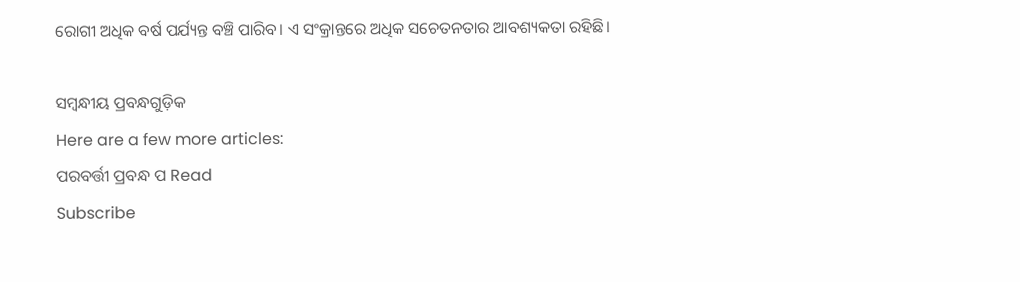ରୋଗୀ ଅଧିକ ବର୍ଷ ପର୍ଯ୍ୟନ୍ତ ବଞ୍ଚି ପାରିବ। ଏ ସଂକ୍ରାନ୍ତରେ ଅଧିକ ସଚେତନତାର ଆବଶ୍ୟକତା ରହିଛି।

ସମ୍ବନ୍ଧୀୟ ପ୍ରବନ୍ଧଗୁଡ଼ିକ
Here are a few more articles:
ପରବର୍ତ୍ତୀ ପ୍ରବନ୍ଧ ପ Read
Subscribe